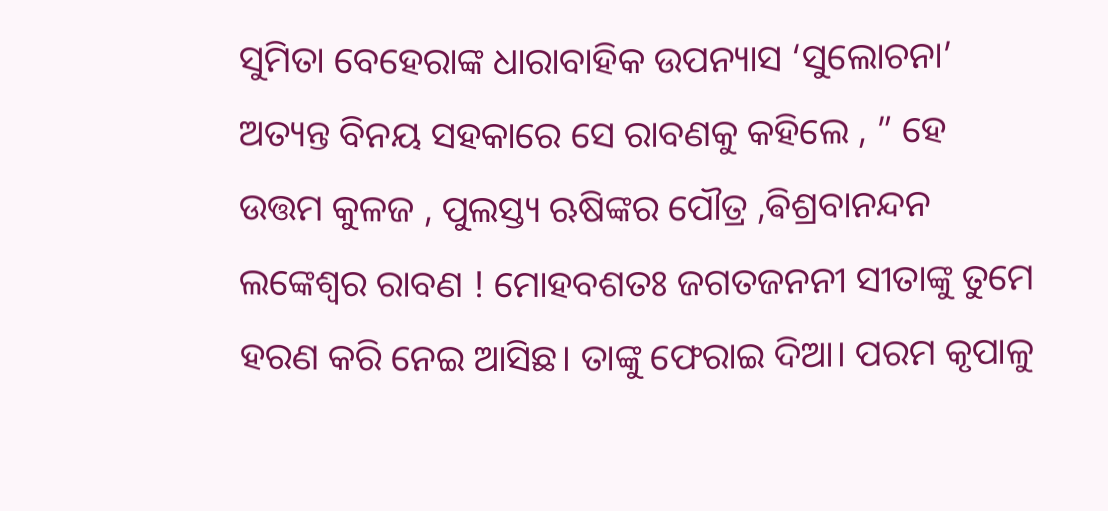ସୁମିତା ବେହେରାଙ୍କ ଧାରାବାହିକ ଉପନ୍ୟାସ ‘ସୁଲୋଚନା’
ଅତ୍ୟନ୍ତ ବିନୟ ସହକାରେ ସେ ରାବଣକୁ କହିଲେ , ” ହେ ଉତ୍ତମ କୁଳଜ , ପୁଲସ୍ତ୍ୟ ଋଷିଙ୍କର ପୌତ୍ର ,ଵିଶ୍ରବାନନ୍ଦନ ଲଙ୍କେଶ୍ୱର ରାବଣ ! ମୋହବଶତଃ ଜଗତଜନନୀ ସୀତାଙ୍କୁ ତୁମେ ହରଣ କରି ନେଇ ଆସିଛ। ତାଙ୍କୁ ଫେରାଇ ଦିଆ। ପରମ କୃପାଳୁ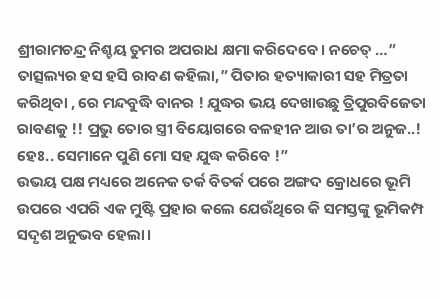ଶ୍ରୀରାମଚନ୍ଦ୍ର ନିଶ୍ଚୟ ତୁମର ଅପରାଧ କ୍ଷମା କରିଦେବେ। ନଚେତ୍ …”
ତାତ୍ସଲ୍ୟର ହସ ହସି ରାବଣ କହିଲା,” ପିତାର ହତ୍ୟାକାରୀ ସହ ମିତ୍ରତା କରିଥିବା , ରେ ମନ୍ଦବୁଦ୍ଧି ବାନର ! ଯୁଦ୍ଧର ଭୟ ଦେଖାଉଛୁ ତ୍ରିପୁରବିଜେତା ରାବଣକୁ !! ପ୍ରଭୁ ତୋର ସ୍ତ୍ରୀ ବିୟୋଗରେ ବଳହୀନ ଆଉ ତା’ର ଅନୁଜ..! ହେଃ.. ସେମାନେ ପୁଣି ମୋ ସହ ଯୁଦ୍ଧ କରିବେ !”
ଉଭୟ ପକ୍ଷ ମଧ୍ୟରେ ଅନେକ ତର୍କ ବିତର୍କ ପରେ ଅଙ୍ଗଦ କ୍ରୋଧରେ ଭୂମି ଉପରେ ଏପରି ଏକ ମୁଷ୍ଟି ପ୍ରହାର କଲେ ଯେଉଁଥିରେ କି ସମସ୍ତଙ୍କୁ ଭୂମିକମ୍ପ ସଦୃଶ ଅନୁଭବ ହେଲା।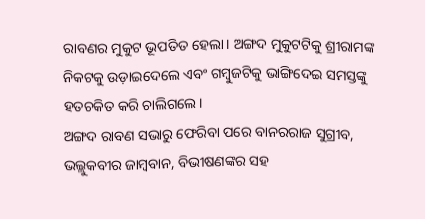ରାବଣର ମୁକୁଟ ଭୂପତିତ ହେଲା। ଅଙ୍ଗଦ ମୁକୁଟଟିକୁ ଶ୍ରୀରାମଙ୍କ ନିକଟକୁ ଉଡ଼ାଇଦେଲେ ଏବଂ ଗମ୍ବୁଜଟିକୁ ଭାଙ୍ଗିଦେଇ ସମସ୍ତଙ୍କୁ ହତଚକିତ କରି ଚାଲିଗଲେ।
ଅଙ୍ଗଦ ରାବଣ ସଭାରୁ ଫେରିବା ପରେ ବାନରରାଜ ସୁଗ୍ରୀବ, ଭଲ୍ଲୁକବୀର ଜାମ୍ବବାନ, ବିଭୀଷଣଙ୍କର ସହ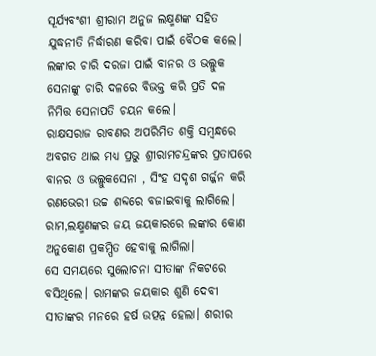ସୂର୍ଯ୍ୟବଂଶୀ ଶ୍ରୀରାମ ଅନୁଜ ଲକ୍ଷ୍ମଣଙ୍କ ସହିତ ଯୁଦ୍ଧନୀତି ନିର୍ଦ୍ଧାରଣ କରିବା ପାଇଁ ବୈଠକ କଲେ। ଲଙ୍କାର ଚାରି ଦରଜା ପାଇଁ ବାନର ଓ ଭଲ୍ଲୁକ ସେନାଙ୍କୁ ଚାରି ଦଳରେ ବିଭକ୍ତ କରି ପ୍ରତି ଦଳ ନିମିତ୍ତ ସେନାପତି ଚୟନ କଲେ।
ରାକ୍ଷସରାଜ ରାବଣର ଅପରିମିତ ଶକ୍ତି ସମ୍ବନ୍ଧରେ ଅବଗତ ଥାଇ ମଧ୍ୟ ପ୍ରଭୁ ଶ୍ରୀରାମଚନ୍ଦ୍ରଙ୍କର ପ୍ରତାପରେ ବାନର ଓ ଭଲ୍ଲୁକସେନା , ସିଂହ ସଦୃଶ ଗର୍ଜ୍ଜନ କରି ରଣଭେରୀ ଉଚ୍ଚ ଶବ୍ଦରେ ବଜାଇବାକୁ ଲାଗିଲେ। ରାମ,ଲକ୍ଷ୍ମଣଙ୍କର ଜୟ ଜୟକାରରେ ଲଙ୍କାର କୋଣ ଅନୁକୋଣ ପ୍ରକମ୍ପିତ ହେବାକୁ ଲାଗିଲା।
ସେ ସମୟରେ ସୁଲୋଚନା ସୀତାଙ୍କ ନିକଟରେ ବସିଥିଲେ। ରାମଙ୍କର ଜୟକାର ଶୁଣି ଦେବୀ ସୀତାଙ୍କର ମନରେ ହର୍ଷ ଉତ୍ପନ୍ନ ହେଲା। ଶରୀର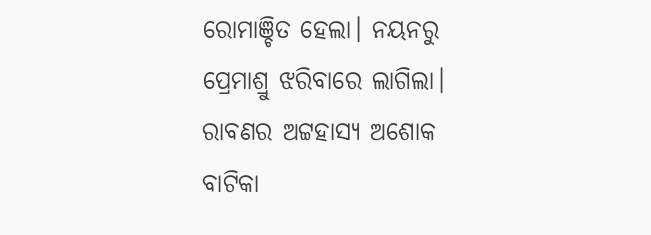ରୋମାଞ୍ଚିତ ହେଲା। ନୟନରୁ ପ୍ରେମାଶ୍ରୁ ଝରିବାରେ ଲାଗିଲା।
ରାବଣର ଅଟ୍ଟହାସ୍ୟ ଅଶୋକ ବାଟିକା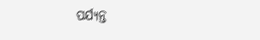ପର୍ଯ୍ୟନ୍ତ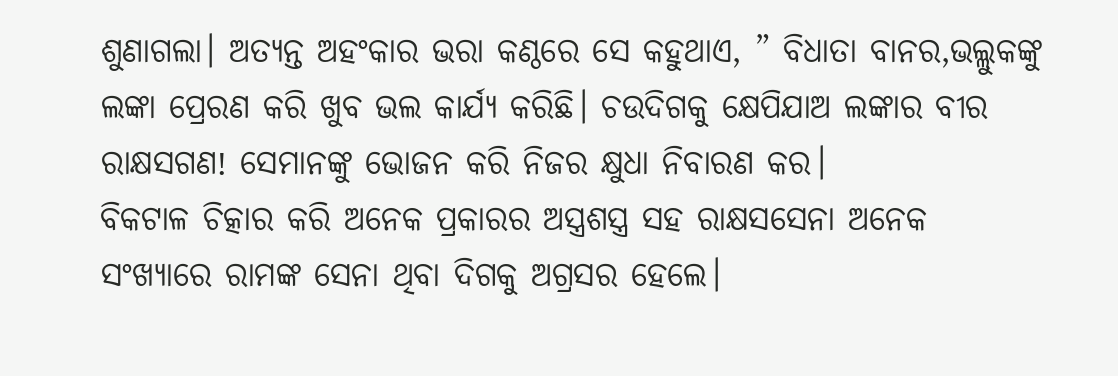ଶୁଣାଗଲା। ଅତ୍ୟନ୍ତ ଅହଂକାର ଭରା କଣ୍ଠରେ ସେ କହୁଥାଏ, ” ବିଧାତା ବାନର,ଭଲ୍ଲୁକଙ୍କୁ ଲଙ୍କା ପ୍ରେରଣ କରି ଖୁବ ଭଲ କାର୍ଯ୍ୟ କରିଛି। ଚଉଦିଗକୁ କ୍ଷେପିଯାଅ ଲଙ୍କାର ବୀର ରାକ୍ଷସଗଣ! ସେମାନଙ୍କୁ ଭୋଜନ କରି ନିଜର କ୍ଷୁଧା ନିବାରଣ କର।
ବିକଟାଳ ଚିତ୍କାର କରି ଅନେକ ପ୍ରକାରର ଅସ୍ତ୍ରଶସ୍ତ୍ର ସହ ରାକ୍ଷସସେନା ଅନେକ ସଂଖ୍ୟାରେ ରାମଙ୍କ ସେନା ଥିବା ଦିଗକୁ ଅଗ୍ରସର ହେଲେ।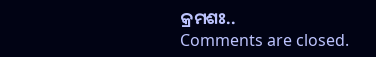କ୍ରମଶଃ..
Comments are closed.